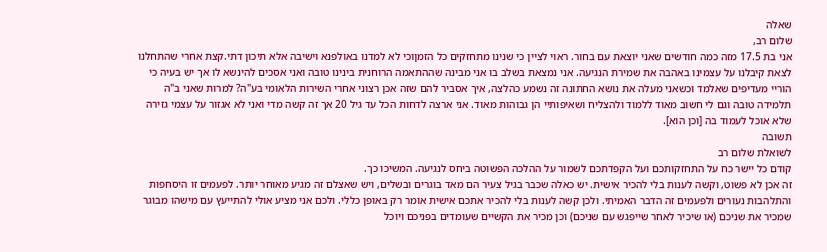שאלה
שלום רב,
אני בת 17.5 מזה כמה חודשים שאני יוצאת עם בחור. ראוי לציין כי שנינו מתחזקים כל הזמןוכי לא למדנו באולפנא וישיבה אלא תיכון דתי.קצת אחרי שהתחלנו לצאת קיבלנו על עצמינו באהבה את שמירת הנגיעה. אני נמצאת בשלב בו אני מבינה שההתאמה הרוחנית בינינו טובה ואני אסכים להינשא לו אך יש בעיה כי הוריי מעדיפים שאלמד וכשאני מעלה את נושא החתונה זה נשמע כהלצה, איך אסביר להם שזה אכן רצוני אחרי השירות הלאומי בע"ה? למרות שאני ב"ה תלמידה טובה וגם לי חשוב מאוד ללמוד ולהצליח ושאיפותיי הן גבוהות מאוד. אני ארצה לדחות הכל עד גיל 20 אך זה קשה מדי ואני לא אגזור על עצמי גזירה שלא אוכל לעמוד בה [וכן הוא].
תשובה
לשואלת שלום רב
קודם כל יישר כח על התחזקותכם ועל הקפדתכם לשמור על ההלכה הפשוטה ביחס לנגיעה. המשיכו כך.
זה אכן לא פשוט, וקשה לענות בלי להכיר אישית. יש כאלה שכבר בגיל צעיר הם מאד בוגרים ובשלים, ויש שאצלם זה מגיע מאוחר יותר. לפעמים זו היסחפות והתלהבות נעורים ולפעמים זה הדבר האמיתי. ולכן קשה לענות בלי להכיר אתכם אישית אומר רק באופן כללי. ולכם אני מציע אולי להתייעץ עם מישהו מבוגר שמכיר את שניכם (או שיכיר לאחר שייפגש עם שניכם) וכן מכיר את הקשיים שעומדים בפניכם ויוכל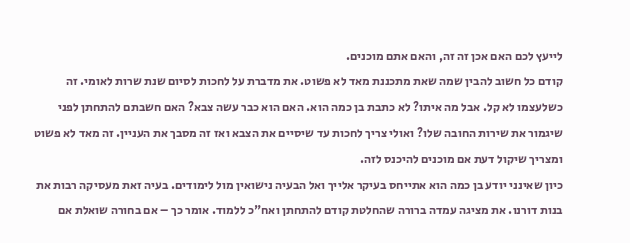לייעץ לכם האם אכן זה זה, והאם אתם מוכנים.
קודם כל חשוב להבין שמה שאת מתכננת מאד לא פשוט. את מדברת על לחכות לסיום שנת שרות לאומי. זה כשלעצמו לא קל. אבל מה איתו? לא כתבת בן כמה הוא. האם הוא כבר עשה צבא? האם חשבתם להתחתן לפני שיגמור את שירות החובה שלו? ואולי צריך לחכות עד שיסיים את הצבא ואז זה מסבך את העניין. זה מאד לא פשוט ומצריך שיקול דעת אם מוכנים להיכנס לזה.
כיון שאינני יודע בן כמה הוא אתייחס בעיקר אלייך ואל הבעיה נישואין מול לימודים. בעיה זאת מעסיקה רבות את בנות דורנו. את מציגה עמדה ברורה שהחלטת קודם להתחתן ואח"כ ללמוד. אומר כך – אם בחורה שואלת אם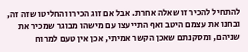להתחיל להכיר זו שאלה אחרת. אבל אם זוג הכירו והחליטו שזה זה, ובחנו את עצמם היטב ואף התייעצו עם מישהו מבוגר שמכיר את שניהם, ומסקנתם שאכן הקשר אמיתי, אכן אין טעם למרוח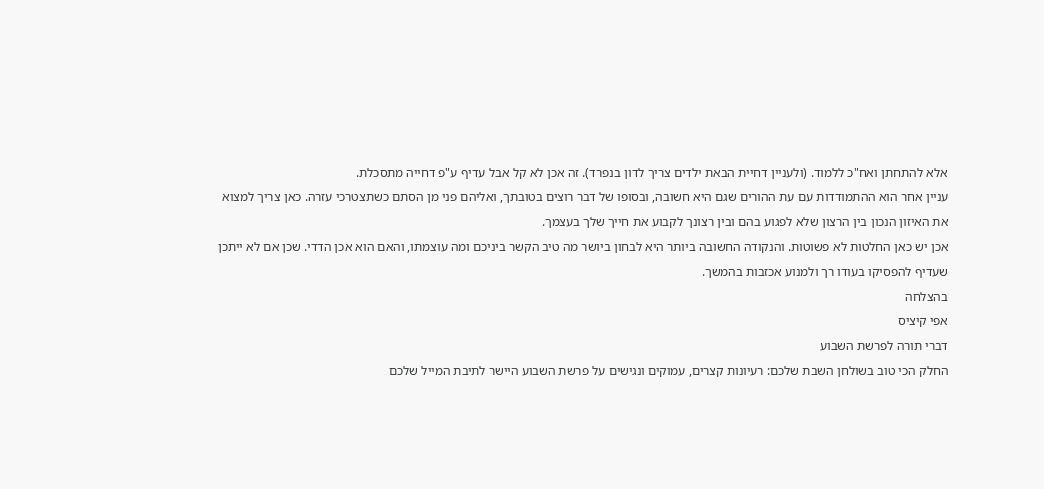אלא להתחתן ואח"כ ללמוד. (ולעניין דחיית הבאת ילדים צריך לדון בנפרד). זה אכן לא קל אבל עדיף ע"פ דחייה מתסכלת.
עניין אחר הוא ההתמודדות עם עת ההורים שגם היא חשובה, ובסופו של דבר רוצים בטובתך, ואליהם פני מן הסתם כשתצטרכי עזרה. כאן צריך למצוא את האיזון הנכון בין הרצון שלא לפגוע בהם ובין רצונך לקבוע את חייך שלך בעצמך.
אכן יש כאן החלטות לא פשוטות. והנקודה החשובה ביותר היא לבחון ביושר מה טיב הקשר ביניכם ומה עוצמתו, והאם הוא אכן הדדי. שכן אם לא ייתכן שעדיף להפסיקו בעודו רך ולמנוע אכזבות בהמשך.
בהצלחה
אפי קיציס
דברי תורה לפרשת השבוע
החלק הכי טוב בשולחן השבת שלכם: רעיונות קצרים, עמוקים ונגישים על פרשת השבוע היישר לתיבת המייל שלכם